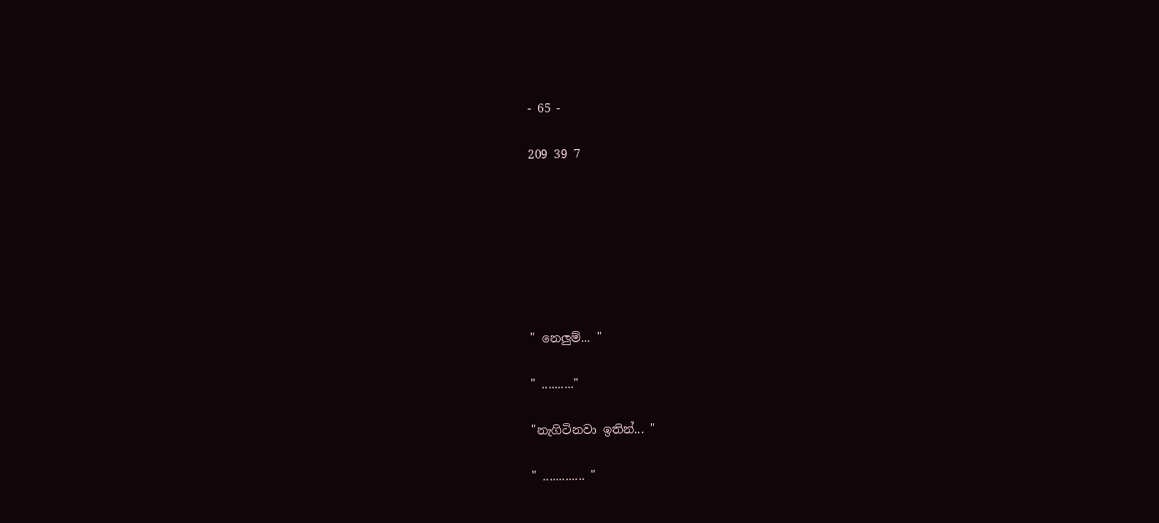- 65 -

209 39 7







" නෙලුම්... "

" .........."

"නැගිටිනවා ඉතින්... "

" ............. "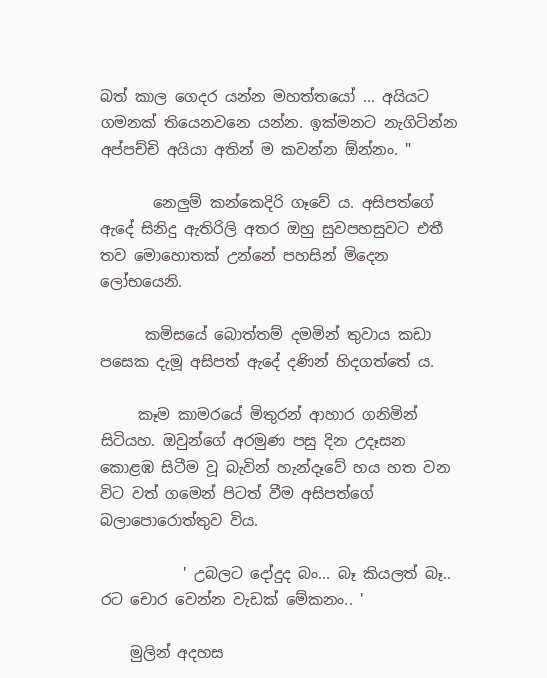බත් කාල ගෙදර යන්න මහත්තයෝ ... අයියට ගමනක් තියෙනවනෙ යන්න. ඉක්මනට නැගිටින්න අප්පච්චි අයියා අතින් ම කවන්න ඕන්නං. "

       නෙලුම් කන්කෙදිරි ගෑවේ ය. අසිපත්ගේ ඇදේ සිනිදු ඇතිරිලි අතර ඔහු සුවපහසුවට එතී තව මොහොතක් උන්නේ පහසින් මිදෙන ලෝභයෙනි.

      කමිසයේ බොත්තම් දමමින් තුවාය කඩා පසෙක දැමූ අසිපත් ඇදේ දණින් හිදගත්තේ ය.

     කෑම කාමරයේ මිතුරන් ආහාර ගනිමින් සිටියහ. ඔවුන්ගේ අරමුණ පසු දින උදෑසන කොළඹ සිටීම වූ බැවින් හැන්දෑවේ හය හත වන විට වත් ගමෙන් පිටත් වීම අසිපත්ගේ බලාපොරොත්තුව විය.

           ' උබලට දෝදුද බං... බෑ කියලත් බෑ.. රට චොර වෙන්න වැඩක් මේකනං.. '

    මුලින් අදහස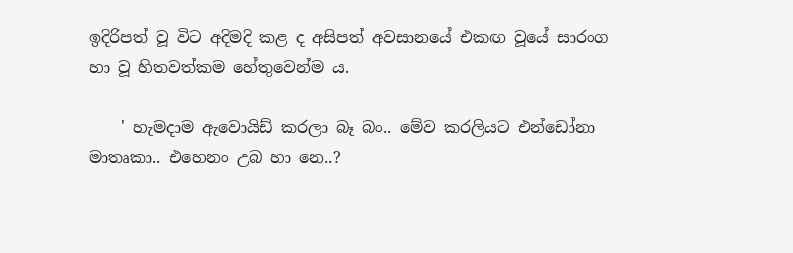ඉදිරිපත් වූ විට අදිමදි කළ ද අසිපත් අවසානයේ එකඟ වූයේ සාරංග හා වූ හිතවත්කම හේතුවෙන්ම ය.

    ' හැමදාම ඇවොයිඩ් කරලා බෑ බං.. මේව කරලියට එන්ඩෝනා මාතෘකා.. එහෙනං උබ හා නෙ..?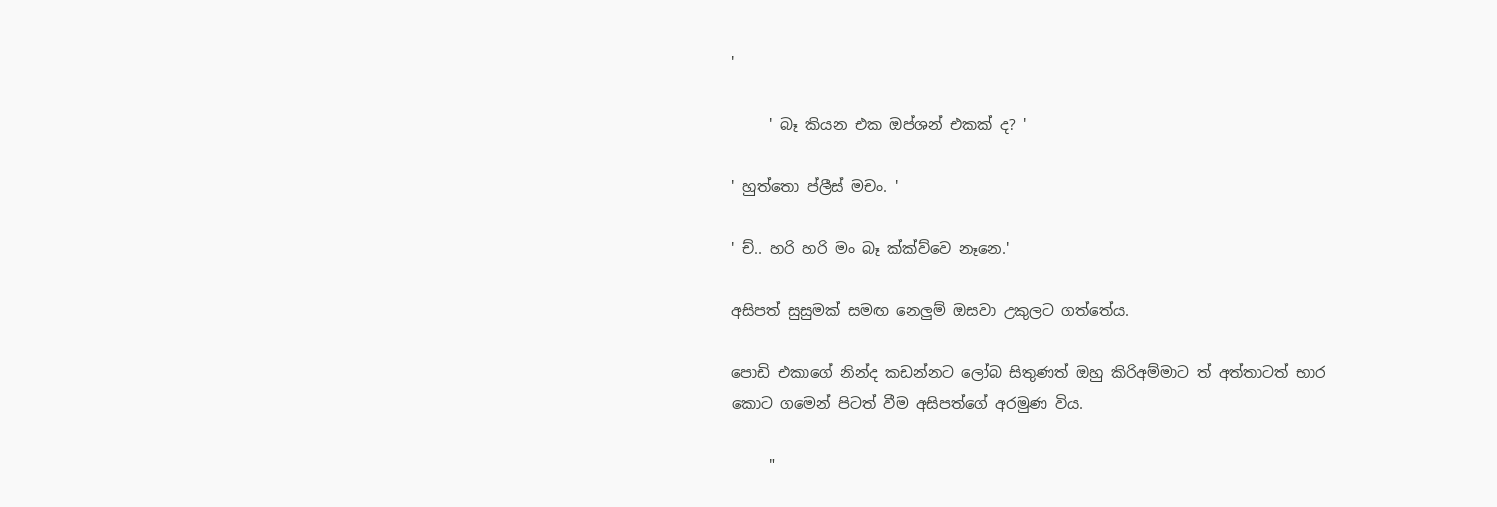'

     ' බෑ කියන එක ඔප්ශන් එකක් ද? '

' හුත්තො ප්ලීස් මචං. '

' ච්.. හරි හරි මං බෑ ක්ක්ව්වෙ නෑනෙ.'

අසිපත් සුසුමක් සමඟ නෙලුම් ඔසවා උකුලට ගත්තේය.

පොඩි එකාගේ නින්ද කඩන්නට ලෝබ සිතුණත් ඔහු කිරිඅම්මාට ත් අත්තාටත් භාර කොට ගමෙන් පිටත් වීම අසිපත්ගේ අරමුණ විය.

     "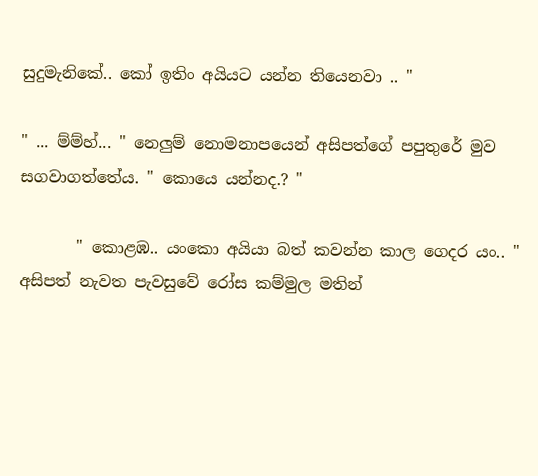සුදුමැනිකේ.. කෝ ඉතිං අයියට යන්න තියෙනවා .. "

" ... ම්ම්හ්... " නෙලුම් නොමනාපයෙන් අසිපත්ගේ පපුතුරේ මුව සගවාගත්තේය. " කොයෙ යන්නද.? "

       " කොළඹ.. යංකො අයියා බත් කවන්න කාල ගෙදර යං.. " අසිපත් නැවත පැවසුවේ රෝස කම්මුල මතින්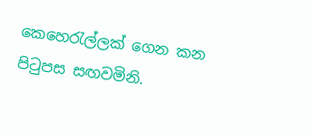කෙහෙරැල්ලක් ගෙන කන පිටුපස සඟවමිනි.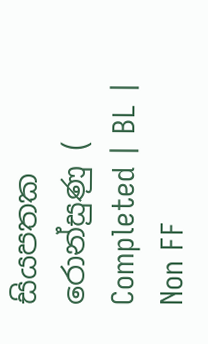සියපතක රොන්සුණු ( Completed | BL | Non FF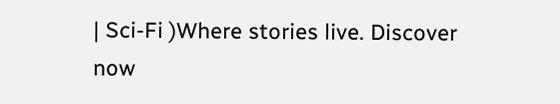| Sci-Fi )Where stories live. Discover now